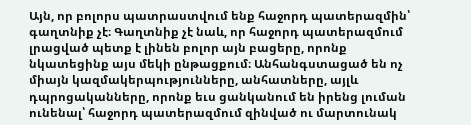Այն, որ բոլորս պատրաստվում ենք հաջորդ պատերազմին՝ գաղտնիք չէ։ Գաղտնիք չէ նաև, որ հաջորդ պատերազմում լրացված պետք է լինեն բոլոր այն բացերը, որոնք նկատեցինք այս մեկի ընթացքում։ Անհանգստացած են ոչ միայն կազմակերպությունները, անհատները, այլև դպրոցականները, որոնք եւս ցանկանում են իրենց լուման ունենալ՝ հաջորդ պատերազմում զինված ու մարտունակ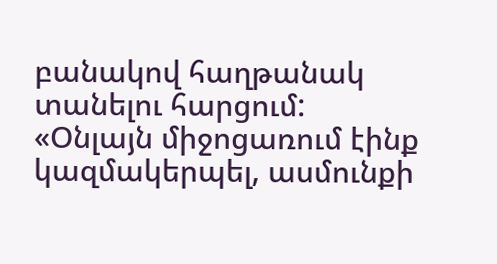բանակով հաղթանակ տանելու հարցում:
«Օնլայն միջոցառում էինք կազմակերպել, ասմունքի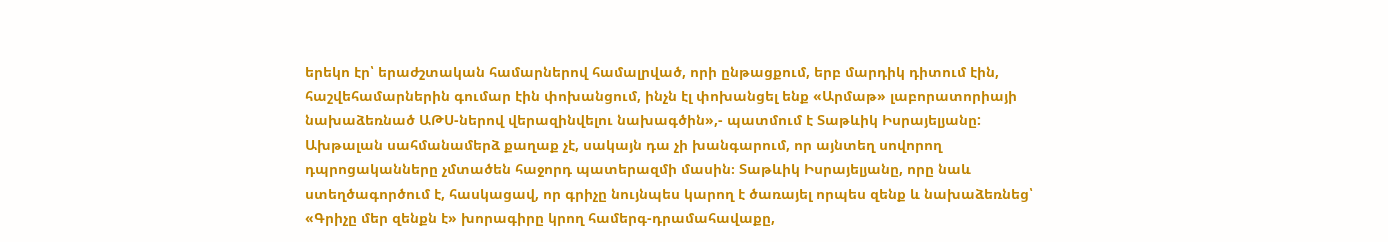երեկո էր՝ երաժշտական համարներով համալրված, որի ընթացքում, երբ մարդիկ դիտում էին, հաշվեհամարներին գումար էին փոխանցում, ինչն էլ փոխանցել ենք «Արմաթ» լաբորատորիայի նախաձեռնած ԱԹՍ-ներով վերազինվելու նախագծին»,- պատմում է Տաթևիկ Իսրայելյանը:
Ախթալան սահմանամերձ քաղաք չէ, սակայն դա չի խանգարում, որ այնտեղ սովորող դպրոցականները չմտածեն հաջորդ պատերազմի մասին։ Տաթևիկ Իսրայելյանը, որը նաև ստեղծագործում է, հասկացավ, որ գրիչը նույնպես կարող է ծառայել որպես զենք և նախաձեռնեց՝ «Գրիչը մեր զենքն է» խորագիրը կրող համերգ-դրամահավաքը,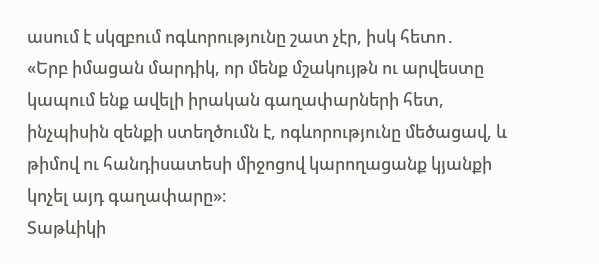ասում է սկզբում ոգևորությունը շատ չէր, իսկ հետո․
«Երբ իմացան մարդիկ, որ մենք մշակույթն ու արվեստը կապում ենք ավելի իրական գաղափարների հետ, ինչպիսին զենքի ստեղծումն է, ոգևորությունը մեծացավ, և թիմով ու հանդիսատեսի միջոցով կարողացանք կյանքի կոչել այդ գաղափարը»։
Տաթևիկի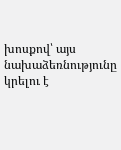խոսքով՝ այս նախաձեռնությունը կրելու է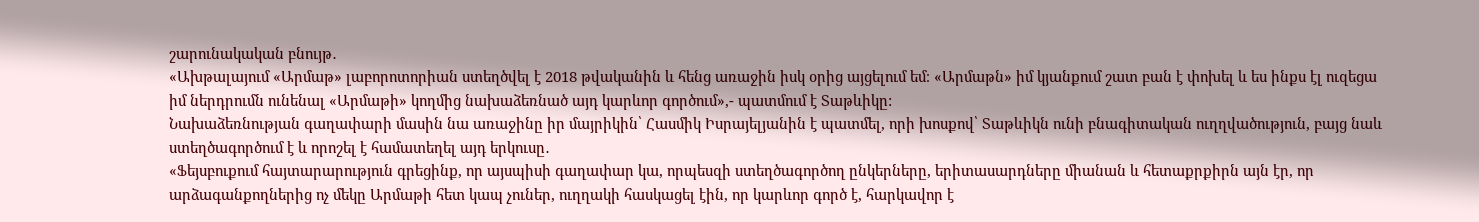շարունակական բնույթ․
«Ախթալայում «Արմաթ» լաբորոտորիան ստեղծվել է 2018 թվականին և հենց առաջին իսկ օրից այցելում եմ։ «Արմաթն» իմ կյանքում շատ բան է փոխել և ես ինքս էլ ուզեցա իմ ներդրումն ունենալ «Արմաթի» կողմից նախաձեռնած այդ կարևոր գործում»,- պատմում է Տաթևիկը:
Նախաձեռնության գաղափարի մասին նա առաջինը իր մայրիկին՝ Հասմիկ Իսրայելյանին է պատմել, որի խոսքով՝ Տաթևիկն ունի բնագիտական ուղղվածություն, բայց նաև ստեղծագործում է և որոշել է համատեղել այդ երկուսը․
«Ֆեյսբուքում հայտարարություն գրեցինք, որ այսպիսի գաղափար կա, որպեսզի ստեղծագործող ընկերները, երիտասարդները միանան և հետաքրքիրն այն էր, որ արձագանքողներից ոչ մեկը Արմաթի հետ կապ չուներ, ուղղակի հասկացել էին, որ կարևոր գործ է, հարկավոր է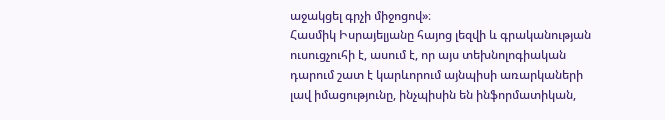աջակցել գրչի միջոցով»։
Հասմիկ Իսրայելյանը հայոց լեզվի և գրականության ուսուցչուհի է, ասում է, որ այս տեխնոլոգիական դարում շատ է կարևորում այնպիսի առարկաների լավ իմացությունը, ինչպիսին են ինֆորմատիկան,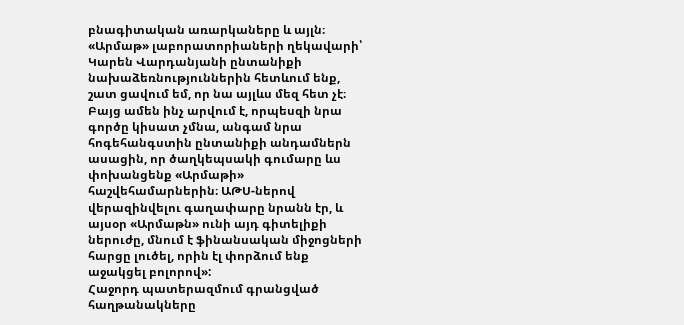բնագիտական առարկաները և այլն։
«Արմաթ» լաբորատորիաների ղեկավարի՝ Կարեն Վարդանյանի ընտանիքի նախաձեռնություններին հետևում ենք, շատ ցավում եմ, որ նա այլևս մեզ հետ չէ։ Բայց ամեն ինչ արվում է, որպեսզի նրա գործը կիսատ չմնա, անգամ նրա հոգեհանգստին ընտանիքի անդամներն ասացին, որ ծաղկեպսակի գումարը ևս փոխանցենք «Արմաթի» հաշվեհամարներին։ ԱԹՍ-ներով վերազինվելու գաղափարը նրանն էր, և այսօր «Արմաթն» ունի այդ գիտելիքի ներուժը, մնում է ֆինանսական միջոցների հարցը լուծել, որին էլ փորձում ենք աջակցել բոլորով»:
Հաջորդ պատերազմում գրանցված հաղթանակները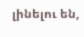լինելու են,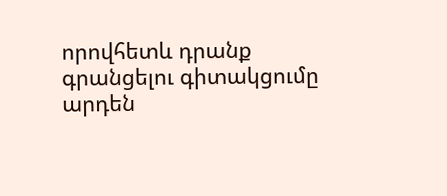որովհետև դրանք գրանցելու գիտակցումը արդեն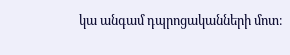կա անգամ դպրոցականների մոտ։